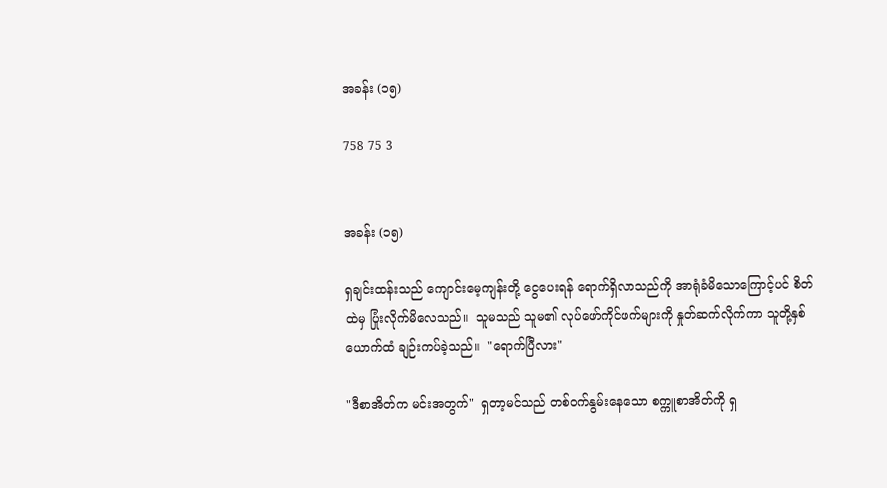အခန်း (၁၅)

758 75 3


အခန်း (၁၅)

ရှချင်းထန်းသည် ကျောင်းမေ့ကျန်းတို့ ငွေပေးရန် ရောက်ရှိလာသည်ကို အာရုံခံမိသောကြောင့်ပင် စိတ်ထဲမှ ပြုံးလိုက်မိလေသည်။  သူမသည် သူမ၏ လုပ်ဖော်ကိုင်ဖက်များကို နှုတ်ဆက်လိုက်ကာ သူတို့နှစ်ယောက်ထံ ချဉ်းကပ်ခဲ့သည်။  "ရောက်ပြီလား"

"ဒီစာအိတ်က မင်းအတွက်"  ရှတာ့မင်သည် တစ်ဝက်နွမ်းနေသော စက္ကူစာအိတ်ကို ရှ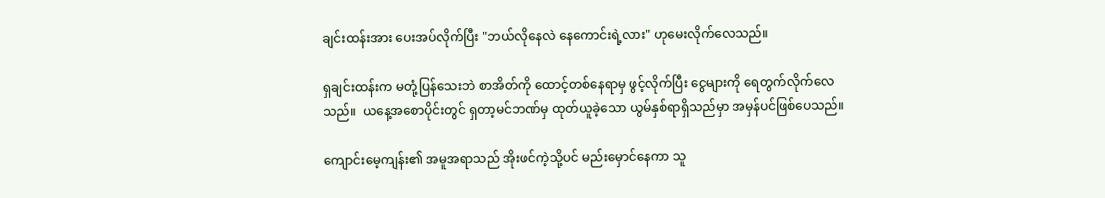ချင်းထန်းအား ပေးအပ်လိုက်ပြီး "ဘယ်လိုနေလဲ နေကောင်းရဲ့လား" ဟုမေးလိုက်လေသည်။

ရှချင်းထန်းက မတုံ့ပြန်သေးဘဲ စာအိတ်ကို ထောင့်တစ်နေရာမှ ဖွင့်လိုက်ပြီး ငွေများကို ရေတွက်လိုက်လေသည်။  ယနေ့အစောပိုင်းတွင် ရှတာ့မင်ဘဏ်မှ ထုတ်ယူခဲ့သော ယွမ်နှစ်ရာရှိသည်မှာ အမှန်ပင်ဖြစ်ပေသည်။

ကျောင်းမေ့ကျန်း၏ အမူအရာသည် အိုးဖင်ကဲ့သို့ပင် မည်းမှောင်နေကာ သူ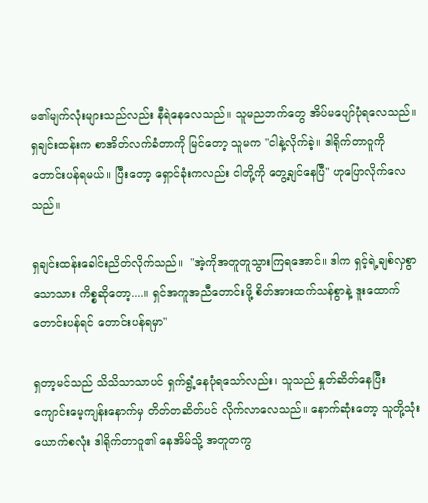မ၏မျက်လုံးများသည်လည်း နီရဲနေလေသည်။ သူမညဘက်တွေ အိပ်မပျော်ပုံရလေသည်။ ရှချင်းထန်းက စာအိတ်လက်ခံတာကို မြင်တော့ သူမက "ငါနဲ့လိုက်ခဲ့။ ဒါရိုက်တာဝူကို တောင်းပန်ရမယ်။ ပြီးတော့ ရှောင်ခုံးကလည်း ငါတို့ကို တွေ့ချင်နေပြီ" ဟုပြောလိုက်လေသည်။

ရှချင်းထန်းခေါင်းညိတ်လိုက်သည်။  "အဲ့ကိုအတူတူသွားကြရအောင်။ ဒါက ရှင့်ရဲ့ချစ်လှစွာသောသား ကိစ္စဆိုတော့....။ ရှင်အကူအညီတောင်းဖို့ စိတ်အားထက်သန်စွာနဲ့ ဒူးထောက်တောင်းပန်ရင် တောင်းပန်ရမှာ"

ရှတာ့မင်သည် သိသိသာသာပင် ရှက်ရွံ့နေပုံရသော်လည်း၊ သူသည် နှုတ်ဆိတ်နေပြီး ကျောင်းမေ့ကျန်းနောက်မှ တိတ်တဆိတ်ပင် လိုက်လာလေသည်။ နောက်ဆုံးတော့ သူတို့သုံးယောက်စလုံး ဒါရိုက်တာဝူ၏ နေအိမ်သို့ အတူတကွ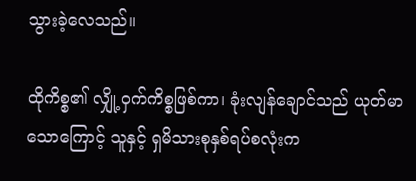သွားခဲ့လေသည်။

ထိုကိစ္စ၏ လျှို့ဝှက်ကိစ္စဖြစ်ကာ၊ ခုံးလျန်ချောင်သည် ယုတ်မာသောကြောင့် သူနှင့် ရှမိသားစုနှစ်ရပ်စလုံးက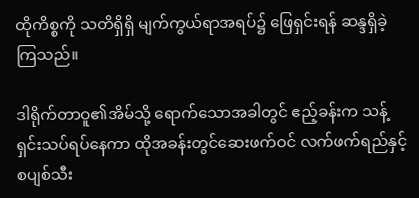ထိုကိစ္စကို သတိရှိရှိ မျက်ကွယ်ရာအရပ်၌ ဖြေရှင်းရန် ဆန္ဒရှိခဲ့ကြသည်။

ဒါရိုက်တာဝူ၏အိမ်သို့ ရောက်သောအခါတွင် ဧည့်ခန်းက သန့်ရှင်းသပ်ရပ်နေကာ ထိုအခန်းတွင်ဆေးဖက်ဝင် လက်ဖက်ရည်နှင့် စပျစ်သီး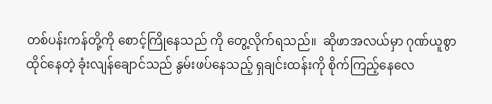တစ်ပန်းကန်တို့ကို စောင့်ကြိုနေသည် ကို တွေ့လိုက်ရသည်။  ဆိုဖာအလယ်မှာ ဂုဏ်ယူစွာ ထိုင်နေတဲ့ ခုံးလျန်ချောင်သည် နွမ်းဖပ်နေသည့် ရှချင်းထန်းကို စိုက်ကြည့်နေလေ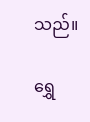သည်။

ရွှေ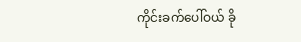ကိုင်းခက်ပေါ်ဝယ် ခို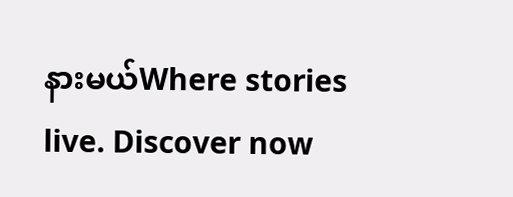နားမယ်Where stories live. Discover now